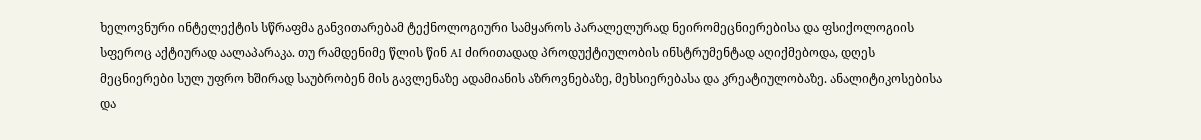ხელოვნური ინტელექტის სწრაფმა განვითარებამ ტექნოლოგიური სამყაროს პარალელურად ნეირომეცნიერებისა და ფსიქოლოგიის სფეროც აქტიურად აალაპარაკა. თუ რამდენიმე წლის წინ AI ძირითადად პროდუქტიულობის ინსტრუმენტად აღიქმებოდა, დღეს მეცნიერები სულ უფრო ხშირად საუბრობენ მის გავლენაზე ადამიანის აზროვნებაზე, მეხსიერებასა და კრეატიულობაზე. ანალიტიკოსებისა და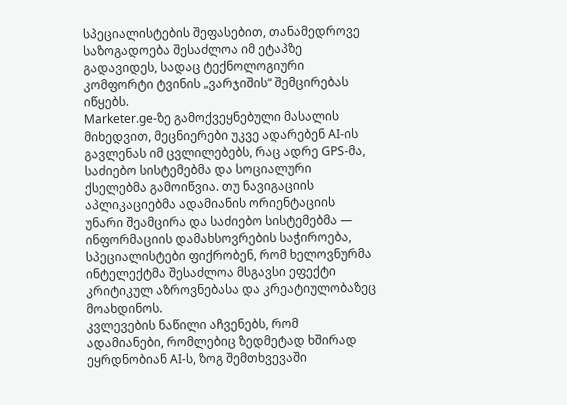სპეციალისტების შეფასებით, თანამედროვე საზოგადოება შესაძლოა იმ ეტაპზე გადავიდეს, სადაც ტექნოლოგიური კომფორტი ტვინის „ვარჯიშის“ შემცირებას იწყებს.
Marketer.ge-ზე გამოქვეყნებული მასალის მიხედვით, მეცნიერები უკვე ადარებენ AI-ის გავლენას იმ ცვლილებებს, რაც ადრე GPS-მა, საძიებო სისტემებმა და სოციალური ქსელებმა გამოიწვია. თუ ნავიგაციის აპლიკაციებმა ადამიანის ორიენტაციის უნარი შეამცირა და საძიებო სისტემებმა — ინფორმაციის დამახსოვრების საჭიროება, სპეციალისტები ფიქრობენ, რომ ხელოვნურმა ინტელექტმა შესაძლოა მსგავსი ეფექტი კრიტიკულ აზროვნებასა და კრეატიულობაზეც მოახდინოს.
კვლევების ნაწილი აჩვენებს, რომ ადამიანები, რომლებიც ზედმეტად ხშირად ეყრდნობიან AI-ს, ზოგ შემთხვევაში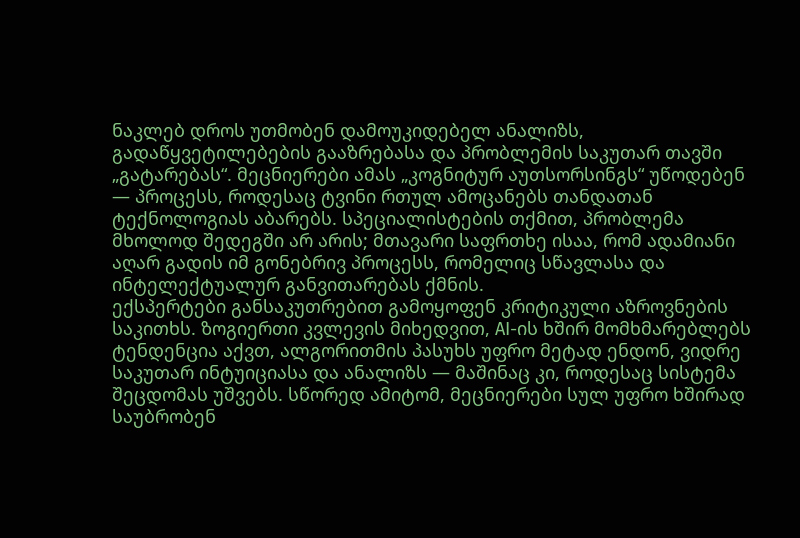ნაკლებ დროს უთმობენ დამოუკიდებელ ანალიზს, გადაწყვეტილებების გააზრებასა და პრობლემის საკუთარ თავში „გატარებას“. მეცნიერები ამას „კოგნიტურ აუთსორსინგს“ უწოდებენ — პროცესს, როდესაც ტვინი რთულ ამოცანებს თანდათან ტექნოლოგიას აბარებს. სპეციალისტების თქმით, პრობლემა მხოლოდ შედეგში არ არის; მთავარი საფრთხე ისაა, რომ ადამიანი აღარ გადის იმ გონებრივ პროცესს, რომელიც სწავლასა და ინტელექტუალურ განვითარებას ქმნის.
ექსპერტები განსაკუთრებით გამოყოფენ კრიტიკული აზროვნების საკითხს. ზოგიერთი კვლევის მიხედვით, AI-ის ხშირ მომხმარებლებს ტენდენცია აქვთ, ალგორითმის პასუხს უფრო მეტად ენდონ, ვიდრე საკუთარ ინტუიციასა და ანალიზს — მაშინაც კი, როდესაც სისტემა შეცდომას უშვებს. სწორედ ამიტომ, მეცნიერები სულ უფრო ხშირად საუბრობენ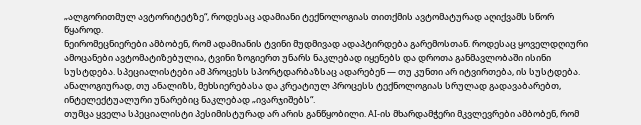„ალგორითმულ ავტორიტეტზე“, როდესაც ადამიანი ტექნოლოგიას თითქმის ავტომატურად აღიქვამს სწორ წყაროდ.
ნეირომეცნიერები ამბობენ, რომ ადამიანის ტვინი მუდმივად ადაპტირდება გარემოსთან. როდესაც ყოველდღიური ამოცანები ავტომატიზებულია, ტვინი ზოგიერთ უნარს ნაკლებად იყენებს და დროთა განმავლობაში ისინი სუსტდება. სპეციალისტები ამ პროცესს სპორტდარბაზსაც ადარებენ — თუ კუნთი არ იტვირთება, ის სუსტდება. ანალოგიურად, თუ ანალიზს, მეხსიერებასა და კრეატიულ პროცესს ტექნოლოგიას სრულად გადავაბარებთ, ინტელექტუალური უნარებიც ნაკლებად „ივარჯიშებს“.
თუმცა ყველა სპეციალისტი პესიმისტურად არ არის განწყობილი. AI-ის მხარდამჭერი მკვლევრები ამბობენ, რომ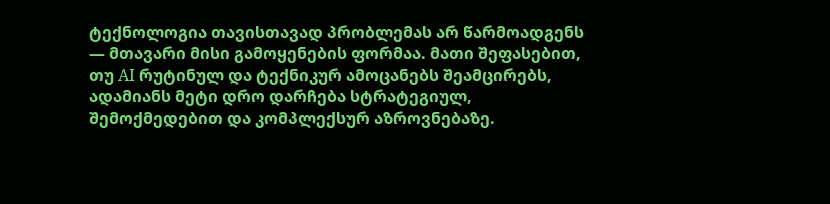ტექნოლოგია თავისთავად პრობლემას არ წარმოადგენს — მთავარი მისი გამოყენების ფორმაა. მათი შეფასებით, თუ AI რუტინულ და ტექნიკურ ამოცანებს შეამცირებს, ადამიანს მეტი დრო დარჩება სტრატეგიულ, შემოქმედებით და კომპლექსურ აზროვნებაზე.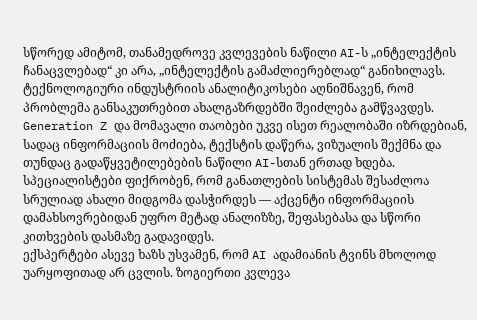სწორედ ამიტომ, თანამედროვე კვლევების ნაწილი AI-ს „ინტელექტის ჩანაცვლებად“ კი არა, „ინტელექტის გამაძლიერებლად“ განიხილავს.
ტექნოლოგიური ინდუსტრიის ანალიტიკოსები აღნიშნავენ, რომ პრობლემა განსაკუთრებით ახალგაზრდებში შეიძლება გამწვავდეს. Generation Z და მომავალი თაობები უკვე ისეთ რეალობაში იზრდებიან, სადაც ინფორმაციის მოძიება, ტექსტის დაწერა, ვიზუალის შექმნა და თუნდაც გადაწყვეტილებების ნაწილი AI-სთან ერთად ხდება. სპეციალისტები ფიქრობენ, რომ განათლების სისტემას შესაძლოა სრულიად ახალი მიდგომა დასჭირდეს — აქცენტი ინფორმაციის დამახსოვრებიდან უფრო მეტად ანალიზზე, შეფასებასა და სწორი კითხვების დასმაზე გადავიდეს.
ექსპერტები ასევე ხაზს უსვამენ, რომ AI ადამიანის ტვინს მხოლოდ უარყოფითად არ ცვლის. ზოგიერთი კვლევა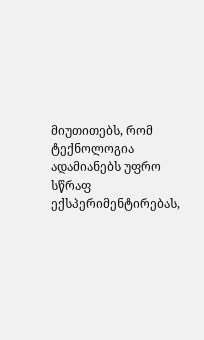მიუთითებს, რომ ტექნოლოგია ადამიანებს უფრო სწრაფ ექსპერიმენტირებას,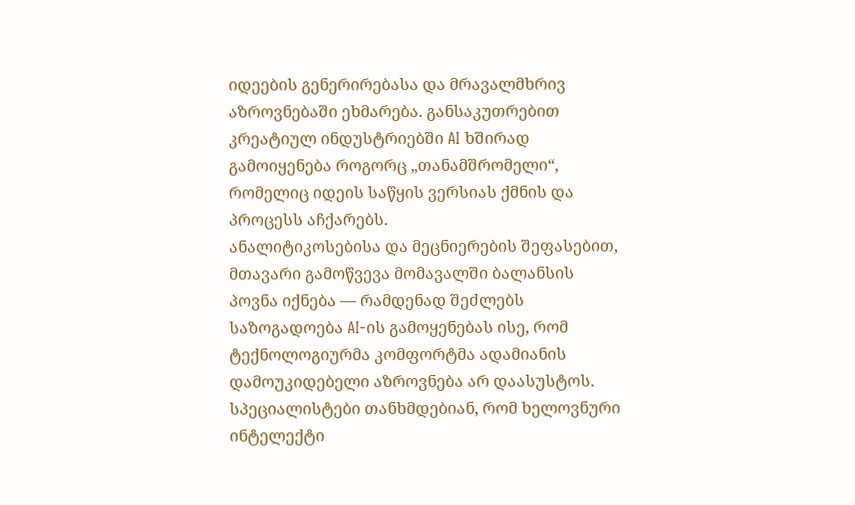იდეების გენერირებასა და მრავალმხრივ აზროვნებაში ეხმარება. განსაკუთრებით კრეატიულ ინდუსტრიებში AI ხშირად გამოიყენება როგორც „თანამშრომელი“, რომელიც იდეის საწყის ვერსიას ქმნის და პროცესს აჩქარებს.
ანალიტიკოსებისა და მეცნიერების შეფასებით, მთავარი გამოწვევა მომავალში ბალანსის პოვნა იქნება — რამდენად შეძლებს საზოგადოება AI-ის გამოყენებას ისე, რომ ტექნოლოგიურმა კომფორტმა ადამიანის დამოუკიდებელი აზროვნება არ დაასუსტოს. სპეციალისტები თანხმდებიან, რომ ხელოვნური ინტელექტი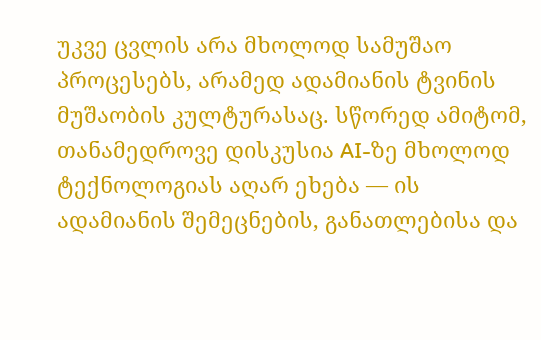უკვე ცვლის არა მხოლოდ სამუშაო პროცესებს, არამედ ადამიანის ტვინის მუშაობის კულტურასაც. სწორედ ამიტომ, თანამედროვე დისკუსია AI-ზე მხოლოდ ტექნოლოგიას აღარ ეხება — ის ადამიანის შემეცნების, განათლებისა და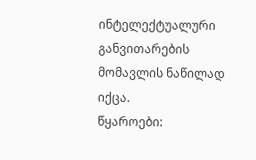ინტელექტუალური განვითარების მომავლის ნაწილად იქცა.
წყაროები: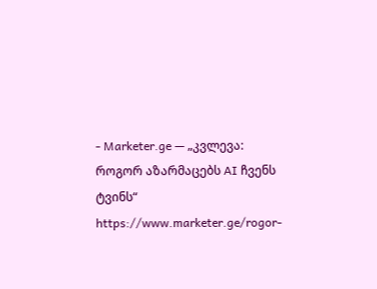- Marketer.ge — „კვლევა: როგორ აზარმაცებს AI ჩვენს ტვინს“
https://www.marketer.ge/rogor-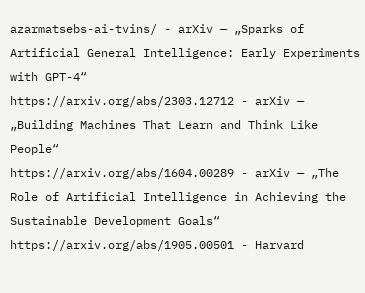azarmatsebs-ai-tvins/ - arXiv — „Sparks of Artificial General Intelligence: Early Experiments with GPT-4“
https://arxiv.org/abs/2303.12712 - arXiv — „Building Machines That Learn and Think Like People“
https://arxiv.org/abs/1604.00289 - arXiv — „The Role of Artificial Intelligence in Achieving the Sustainable Development Goals“
https://arxiv.org/abs/1905.00501 - Harvard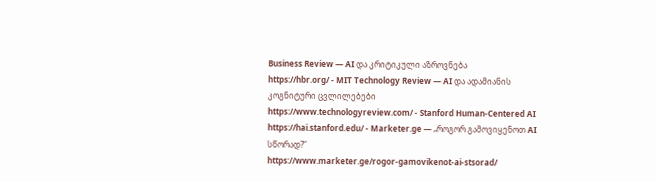Business Review — AI და კრიტიკული აზროვნება
https://hbr.org/ - MIT Technology Review — AI და ადამიანის კოგნიტური ცვლილებები
https://www.technologyreview.com/ - Stanford Human-Centered AI
https://hai.stanford.edu/ - Marketer.ge — „როგორ გამოვიყენოთ AI სწორად?“
https://www.marketer.ge/rogor-gamovikenot-ai-stsorad/